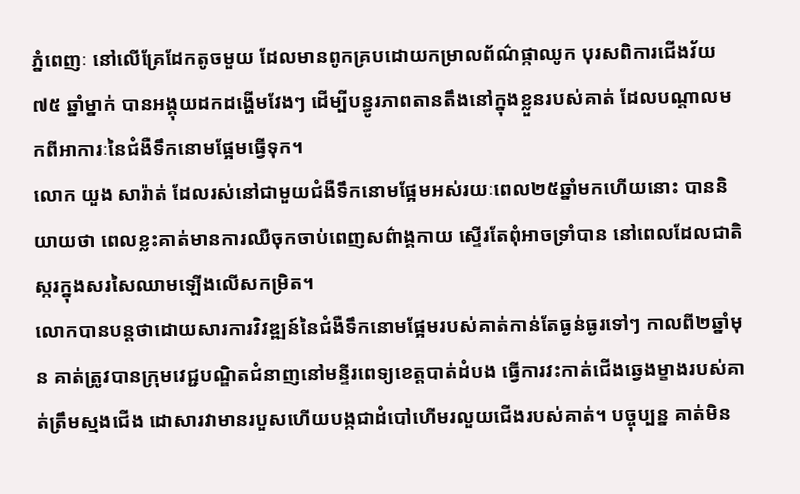ភ្នំពេញៈ នៅលើគ្រែដែកតូចមួយ ដែលមានពូកគ្របដោយកម្រាលព័ណ៌ផ្កាឈូក បុរសពិការជើងវ័យ ៧៥ ឆ្នាំម្នាក់ បានអង្គុយដកដង្ហើមវែងៗ ដើម្បីបន្ធូរភាពតានតឹងនៅក្នុងខ្លួនរបស់គាត់ ដែលបណ្ដាលមកពីអាការៈនៃជំងឺទឹកនោមផ្អែមធ្វើទុក។
លោក យួង សារ៉ាត់ ដែលរស់នៅជាមួយជំងឺទឹកនោមផ្អែមអស់រយៈពេល២៥ឆ្នាំមកហើយនោះ បាននិយាយថា ពេលខ្លះគាត់មានការឈឺចុកចាប់ពេញសព៌ាង្គកាយ ស្ទើរតែពុំអាចទ្រាំបាន នៅពេលដែលជាតិស្ករក្នុងសរសៃឈាមឡើងលើសកម្រិត។
លោកបានបន្តថាដោយសារការវិវឌ្ឍន៍នៃជំងឺទឹកនោមផ្អែមរបស់គាត់កាន់តែធ្ងន់ធ្ងរទៅៗ កាលពី២ឆ្នាំមុន គាត់ត្រូវបានក្រុមវេជ្ជបណ្ឌិតជំនាញនៅមន្ទីរពេទ្យខេត្តបាត់ដំបង ធ្វើការវះកាត់ជើងឆ្វេងម្ខាងរបស់គាត់ត្រឹមស្មងជើង ដោសារវាមានរបួសហើយបង្កជាដំបៅហើមរលួយជើងរបស់គាត់។ បច្ចុប្បន្ន គាត់មិន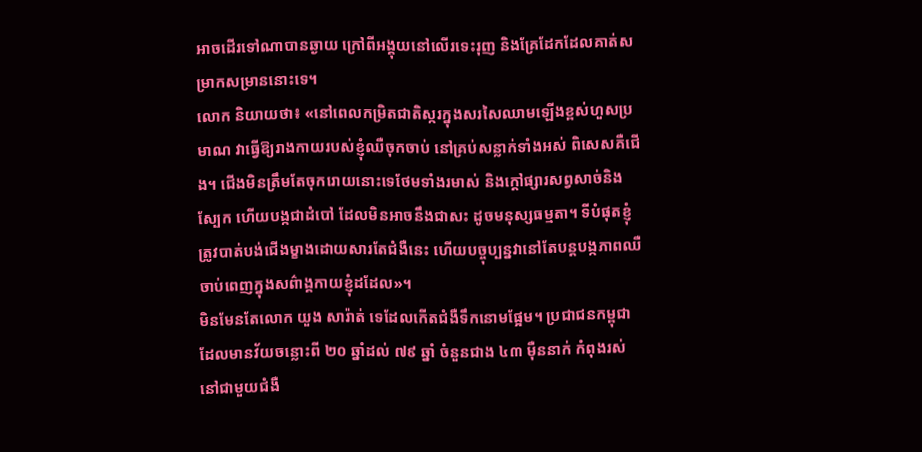អាចដើរទៅណាបានឆ្ងាយ ក្រៅពីអង្គុយនៅលើរទេះរុញ និងគ្រែដែកដែលគាត់សម្រាកសម្រាននោះទេ។
លោក និយាយថា៖ «នៅពេលកម្រិតជាតិស្ករក្នុងសរសៃឈាមឡើងខ្ពស់ហួសប្រមាណ វាធ្វើឱ្យរាងកាយរបស់ខ្ញុំឈឺចុកចាប់ នៅគ្រប់សន្លាក់ទាំងអស់ ពិសេសគឺជើង។ ជើងមិនត្រឹមតែចុករោយនោះទេថែមទាំងរមាស់ និងក្ដៅផ្សារសព្វសាច់និងស្បែក ហើយបង្កជាដំបៅ ដែលមិនអាចនឹងជាសះ ដូចមនុស្សធម្មតា។ ទីបំផុតខ្ញុំត្រូវបាត់បង់ជើងម្ខាងដោយសារតែជំងឺនេះ ហើយបច្ចុប្បន្នវានៅតែបន្តបង្កភាពឈឺចាប់ពេញក្នុងសព៌ាង្គកាយខ្ញុំដដែល»។
មិនមែនតែលោក យួង សារ៉ាត់ ទេដែលកើតជំងឺទឹកនោមផ្អែម។ ប្រជាជនកម្ពុជាដែលមានវ័យចន្លោះពី ២០ ឆ្នាំដល់ ៧៩ ឆ្នាំ ចំនួនជាង ៤៣ ម៉ឺននាក់ កំពុងរស់នៅជាមួយជំងឺ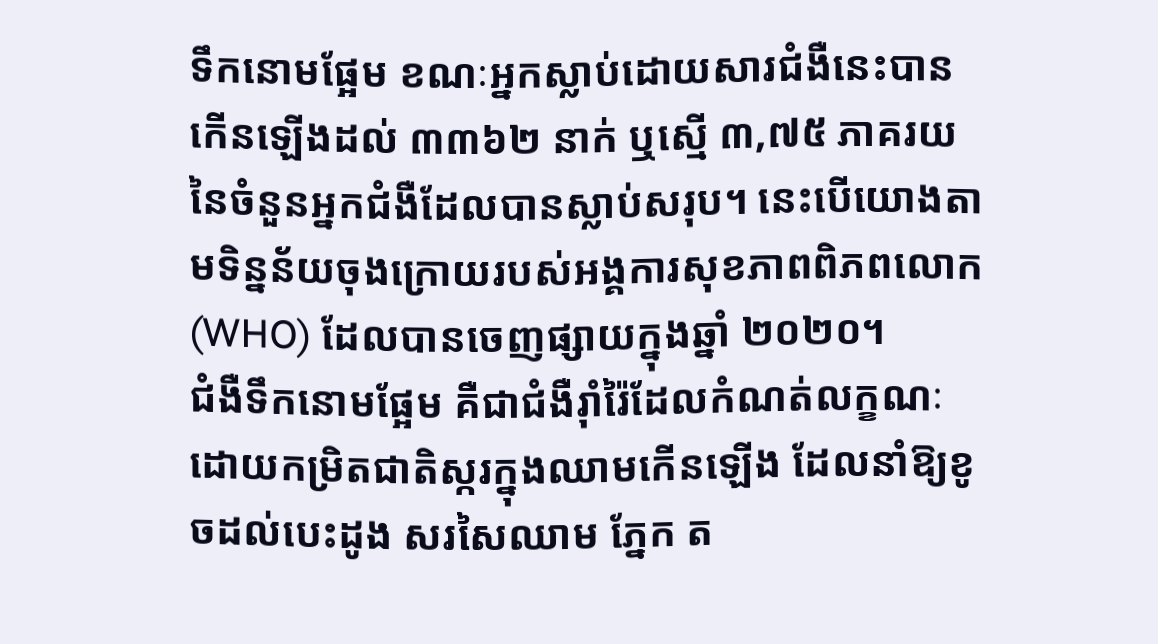ទឹកនោមផ្អែម ខណៈអ្នកស្លាប់ដោយសារជំងឺនេះបានកើនឡើងដល់ ៣៣៦២ នាក់ ឬស្មើ ៣,៧៥ ភាគរយនៃចំនួនអ្នកជំងឺដែលបានស្លាប់សរុប។ នេះបើយោងតាមទិន្នន័យចុងក្រោយរបស់អង្គការសុខភាពពិភពលោក (WHO) ដែលបានចេញផ្សាយក្នុងឆ្នាំ ២០២០។
ជំងឺទឹកនោមផ្អែម គឺជាជំងឺរ៉ាំរ៉ៃដែលកំណត់លក្ខណៈដោយកម្រិតជាតិស្ករក្នុងឈាមកើនឡើង ដែលនាំឱ្យខូចដល់បេះដូង សរសៃឈាម ភ្នែក ត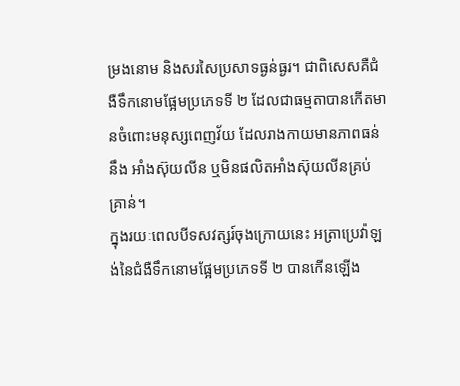ម្រងនោម និងសរសៃប្រសាទធ្ងន់ធ្ងរ។ ជាពិសេសគឺជំងឺទឹកនោមផ្អែមប្រភេទទី ២ ដែលជាធម្មតាបានកើតមានចំពោះមនុស្សពេញវ័យ ដែលរាងកាយមានភាពធន់នឹង អាំងស៊ុយលីន ឬមិនផលិតអាំងស៊ុយលីនគ្រប់គ្រាន់។
ក្នុងរយៈពេលបីទសវត្សរ៍ចុងក្រោយនេះ អត្រាប្រេវ៉ាឡង់នៃជំងឺទឹកនោមផ្អែមប្រភេទទី ២ បានកើនឡើង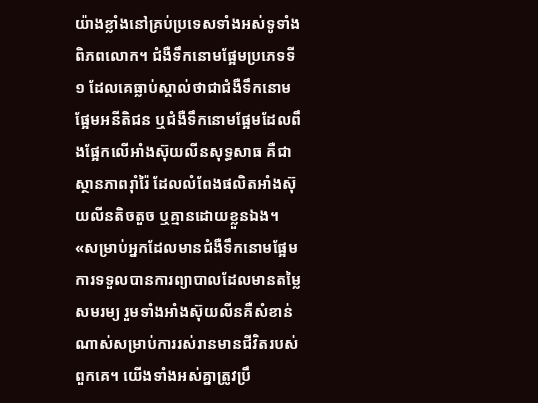យ៉ាងខ្លាំងនៅគ្រប់ប្រទេសទាំងអស់ទូទាំងពិភពលោក។ ជំងឺទឹកនោមផ្អែមប្រភេទទី ១ ដែលគេធ្លាប់ស្គាល់ថាជាជំងឺទឹកនោមផ្អែមអនីតិជន ឬជំងឺទឹកនោមផ្អែមដែលពឹងផ្អែកលើអាំងស៊ុយលីនសុទ្ធសាធ គឺជាស្ថានភាពរ៉ាំរ៉ៃ ដែលលំពែងផលិតអាំងស៊ុយលីនតិចតួច ឬគ្មានដោយខ្លួនឯង។
«សម្រាប់អ្នកដែលមានជំងឺទឹកនោមផ្អែម ការទទួលបានការព្យាបាលដែលមានតម្លៃសមរម្យ រួមទាំងអាំងស៊ុយលីនគឺសំខាន់ណាស់សម្រាប់ការរស់រានមានជីវិតរបស់ពួកគេ។ យើងទាំងអស់គ្នាត្រូវប្រឹ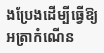ងប្រែងដើម្បីធ្វើឱ្យអត្រាកំណើន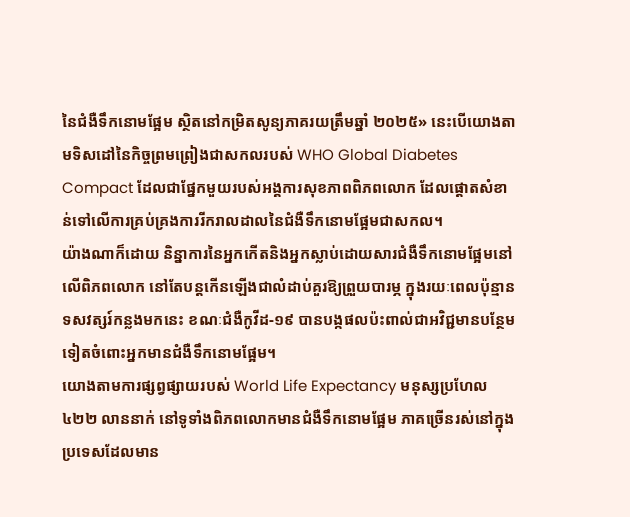នៃជំងឺទឹកនោមផ្អែម ស្ថិតនៅកម្រិតសូន្យភាគរយត្រឹមឆ្នាំ ២០២៥» នេះបើយោងតាមទិសដៅនៃកិច្ចព្រមព្រៀងជាសកលរបស់ WHO Global Diabetes Compact ដែលជាផ្នែកមួយរបស់អង្គការសុខភាពពិភពលោក ដែលផ្ដោតសំខាន់ទៅលើការគ្រប់គ្រងការរីករាលដាលនៃជំងឺទឹកនោមផ្អែមជាសកល។
យ៉ាងណាក៏ដោយ និន្នាការនៃអ្នកកើតនិងអ្នកស្លាប់ដោយសារជំងឺទឹកនោមផ្អែមនៅលើពិភពលោក នៅតែបន្តកើនឡើងជាលំដាប់គួរឱ្យព្រួយបារម្ភ ក្នុងរយៈពេលប៉ុន្មានទសវត្សរ៍កន្លងមកនេះ ខណៈជំងឺកូវីដ-១៩ បានបង្កផលប៉ះពាល់ជាអវិជ្ជមានបន្ថែមទៀតចំពោះអ្នកមានជំងឺទឹកនោមផ្អែម។
យោងតាមការផ្សព្វផ្សាយរបស់ World Life Expectancy មនុស្សប្រហែល ៤២២ លាននាក់ នៅទូទាំងពិភពលោកមានជំងឺទឹកនោមផ្អែម ភាគច្រើនរស់នៅក្នុងប្រទេសដែលមាន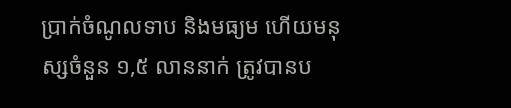ប្រាក់ចំណូលទាប និងមធ្យម ហើយមនុស្សចំនួន ១,៥ លាននាក់ ត្រូវបានប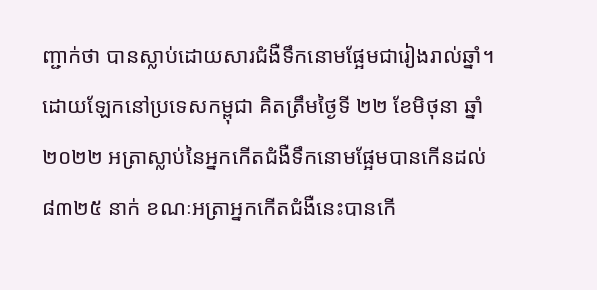ញ្ជាក់ថា បានស្លាប់ដោយសារជំងឺទឹកនោមផ្អែមជារៀងរាល់ឆ្នាំ។ ដោយឡែកនៅប្រទេសកម្ពុជា គិតត្រឹមថ្ងៃទី ២២ ខែមិថុនា ឆ្នាំ ២០២២ អត្រាស្លាប់នៃអ្នកកើតជំងឺទឹកនោមផ្អែមបានកើនដល់ ៨៣២៥ នាក់ ខណៈអត្រាអ្នកកើតជំងឺនេះបានកើ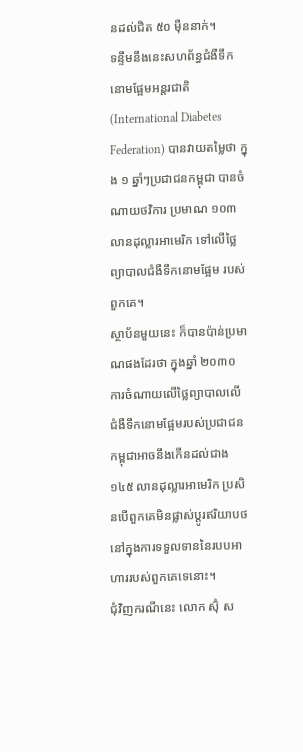នដល់ជិត ៥០ ម៉ឺននាក់។
ទន្ទឹមនឹងនេះសហព័ន្ធជំងឺទឹកនោមផ្អែមអន្តរជាតិ (International Diabetes Federation) បានវាយតម្លៃថា ក្នុង ១ ឆ្នាំៗប្រជាជនកម្ពុជា បានចំណាយថវិការ ប្រមាណ ១០៣ លានដុល្លារអាមេរិក ទៅលើថ្លៃព្យាបាលជំងឺទឹកនោមផ្អែម របស់ពួកគេ។
ស្ថាប័នមួយនេះ ក៏បានប៉ាន់ប្រមាណផងដែរថា ក្នុងឆ្នាំ ២០៣០ ការចំណាយលើថ្លៃព្យាបាលលើជំងឺទឹកនោមផ្អែមរបស់ប្រជាជនកម្ពុជាអាចនឹងកើនដល់ជាង ១៤៥ លានដុល្លារអាមេរិក ប្រសិនបើពួកគេមិនផ្លាស់ប្ដូរឥរិយាបថ នៅក្នុងការទទួលទាននៃរបបអាហាររបស់ពួកគេទេនោះ។
ជុំវិញករណីនេះ លោក ស៊ុំ ស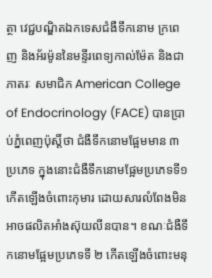ត្ថា វេជ្ជបណ្ឌិតឯកទេសជំងឺទឹកនោម ក្រពេញ និងអ័រម៉ូននៃមន្ទីរពេទ្យកាល់ម៉ែត និងជាភាតរៈ សមាជិក American College of Endocrinology (FACE) បានប្រាប់ភ្នំពេញប៉ុស្តិ៍ថា ជំងឺទឹកនោមផ្អែមមាន ៣ ប្រភេទ ក្នុងនោះជំងឺទឹកនោមផ្អែមប្រភេទទី១ កើតឡើងចំពោះកុមារ ដោយសារលំពែងមិនអាចផលិតអាំងស៊ុយលីនបាន។ ខណៈជំងឺទឹកនោមផ្អែមប្រភេទទី ២ កើតឡើងចំពោះមនុ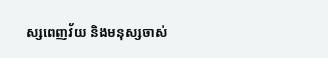ស្សពេញវ័យ និងមនុស្សចាស់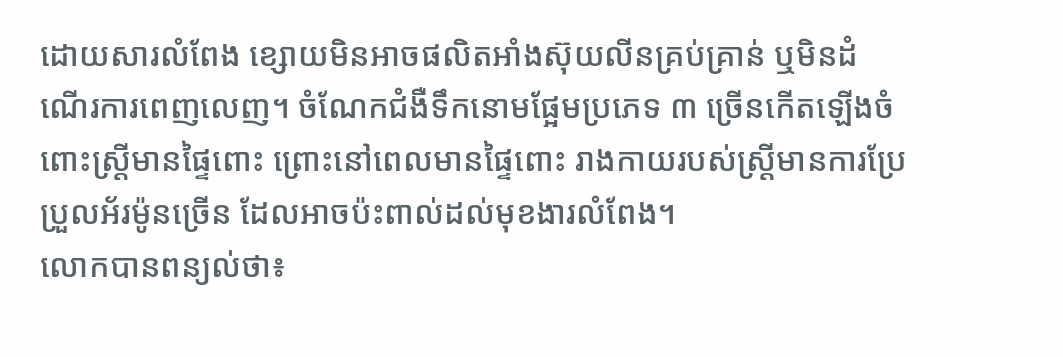ដោយសារលំពែង ខ្សោយមិនអាចផលិតអាំងស៊ុយលីនគ្រប់គ្រាន់ ឬមិនដំណើរការពេញលេញ។ ចំណែកជំងឺទឹកនោមផ្អែមប្រភេទ ៣ ច្រើនកើតឡើងចំពោះស្ត្រីមានផ្ទៃពោះ ព្រោះនៅពេលមានផ្ទៃពោះ រាងកាយរបស់ស្ត្រីមានការប្រែប្រួលអ័រម៉ូនច្រើន ដែលអាចប៉ះពាល់ដល់មុខងារលំពែង។
លោកបានពន្យល់ថា៖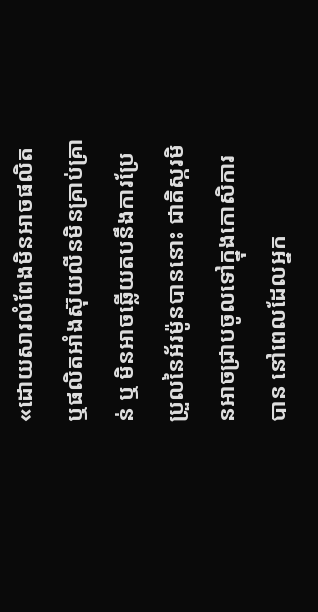«ដោយសារលំពែងមិនអាចផលិត ឬផលិតអាំងស៊ុយលីនមិនគ្រាប់គ្រាន់ ឬ មិនអាចឆ្លើយតបនឹងការប្រែប្រួលនៃអ័រម៉ូនបាននោះ ជាតិស្ករមិនអាចជ្រាបចូលទៅក្នុងកោសិការបាន នៅពេលដែលអ្នក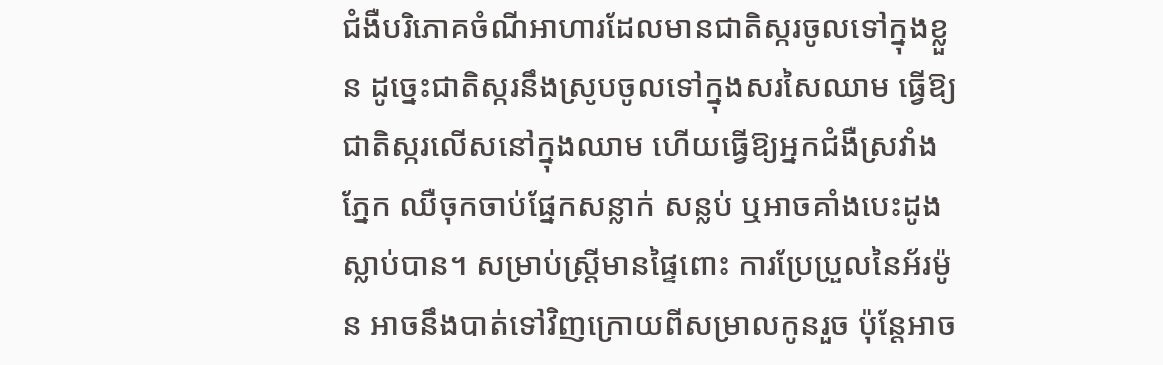ជំងឺបរិភោគចំណីអាហារដែលមានជាតិស្ករចូលទៅក្នុងខ្លួន ដូច្នេះជាតិស្ករនឹងស្រូបចូលទៅក្នុងសរសៃឈាម ធ្វើឱ្យជាតិស្ករលើសនៅក្នុងឈាម ហើយធ្វើឱ្យអ្នកជំងឺស្រវាំងភ្នែក ឈឺចុកចាប់ផ្នែកសន្លាក់ សន្លប់ ឬអាចគាំងបេះដូងស្លាប់បាន។ សម្រាប់ស្ត្រីមានផ្ទៃពោះ ការប្រែប្រួលនៃអ័រម៉ូន អាចនឹងបាត់ទៅវិញក្រោយពីសម្រាលកូនរួច ប៉ុន្តែអាច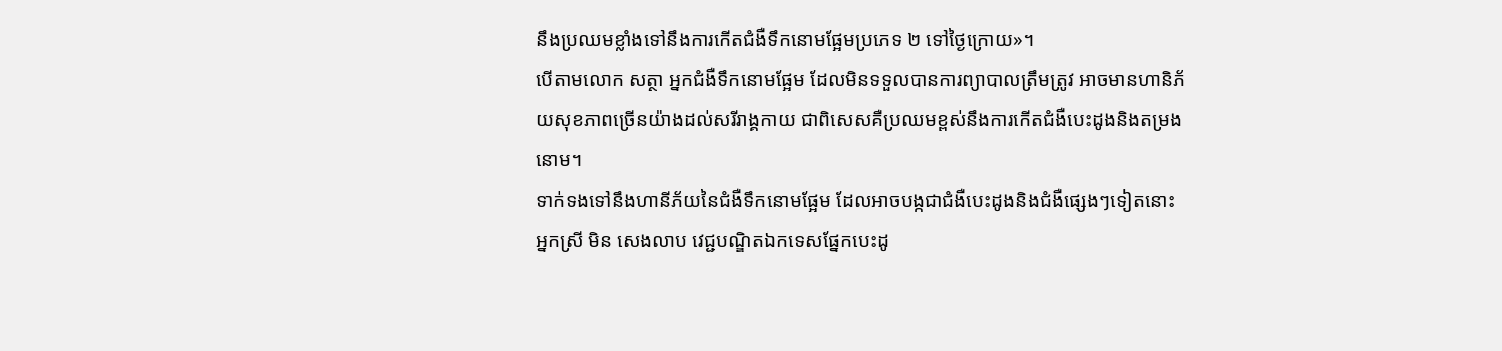នឹងប្រឈមខ្លាំងទៅនឹងការកើតជំងឺទឹកនោមផ្អែមប្រភេទ ២ ទៅថ្ងៃក្រោយ»។
បើតាមលោក សត្ថា អ្នកជំងឺទឹកនោមផ្អែម ដែលមិនទទួលបានការព្យាបាលត្រឹមត្រូវ អាចមានហានិភ័យសុខភាពច្រើនយ៉ាងដល់សរីរាង្គកាយ ជាពិសេសគឺប្រឈមខ្ពស់នឹងការកើតជំងឺបេះដូងនិងតម្រងនោម។
ទាក់ទងទៅនឹងហានីភ័យនៃជំងឺទឹកនោមផ្អែម ដែលអាចបង្កជាជំងឺបេះដូងនិងជំងឺផ្សេងៗទៀតនោះ អ្នកស្រី មិន សេងលាប វេជ្ជបណ្ឌិតឯកទេសផ្នែកបេះដូ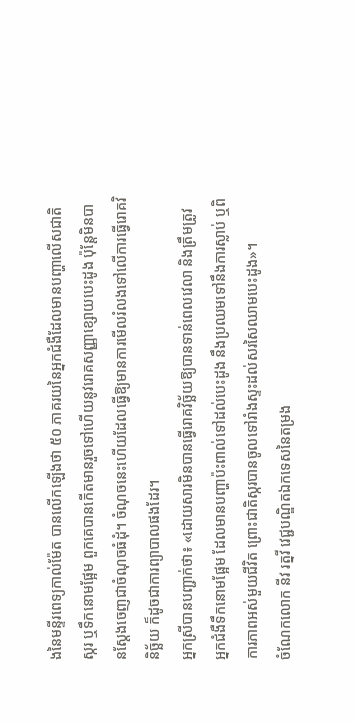ងនៃមន្ទីរពេទ្យកាល់ម៉ែត បានលើកឡើងថា ៥០ ភាគរយនៃអ្នកជំងឺដែលមានបញ្ហាលើសជាតិស្ករ ឬទឹកនោមផ្អែម ពួកគេបានកើតមានរួចទៅហើយនូវរោគសញ្ញាខ្សោយបេះដូង ប៉ុន្តែមិនបានស្តែងចេញជាចំណុចធំដុំ។ ចំណុចនេះហើយដែលធ្វើឱ្យមានការមើលរំលងទៅលើការធ្វើរោគវិនិច្ឆ័យ ក៏ដូចជាការព្យាបាលផងដែរ។
អ្នកស្រីបានបញ្ជាក់ថា៖ «ដោយសារមិនបានធ្វើរោគវិច្ឆ័យឱ្យបានទាន់ពេលវេលា និងត្រឹមត្រូវ អ្នកជំងឺទឹកនោមផ្អែម ដែលមានបញ្ហាប៉ះពាល់ទៅដល់បេះដូង នឹងប្រឈមទៅនឹងការស្លាប់ ឬពិការភាពអស់មួយជីវិត ព្រោះជាតិស្ករបានចូលទៅរាំងស្ទះដល់សរសៃឈាមបេះដូង»។
ចំណែកលោក នីវ រត្នវី វេជ្ជបណ្ឌិតឯកទេសនៃតម្រង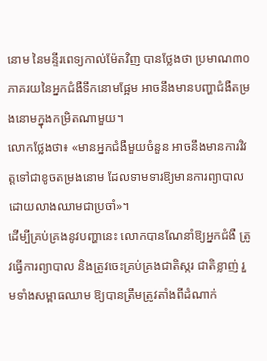នោម នៃមន្ទីរពេទ្យកាល់ម៉ែតវិញ បានថ្លែងថា ប្រមាណ៣០ភាគរយនៃអ្នកជំងឺទឹកនោមផ្អែម អាចនឹងមានបញ្ហាជំងឺតម្រងនោមក្នុងកម្រិតណាមួយ។
លោកថ្លែងថា៖ «មានអ្នកជំងឺមួយចំនួន អាចនឹងមានការវិវត្តទៅជាខូចតម្រងនោម ដែលទាមទារឱ្យមានការព្យាបាលដោយលាងឈាមជាប្រចាំ»។
ដើម្បីគ្រប់គ្រងនូវបញ្ហានេះ លោកបានណែនាំឱ្យអ្នកជំងឺ ត្រូវធ្វើការព្យាបាល និងត្រូវចេះគ្រប់គ្រងជាតិស្ករ ជាតិខ្លាញ់ រួមទាំងសម្ពាធឈាម ឱ្យបានត្រឹមត្រូវតាំងពីដំណាក់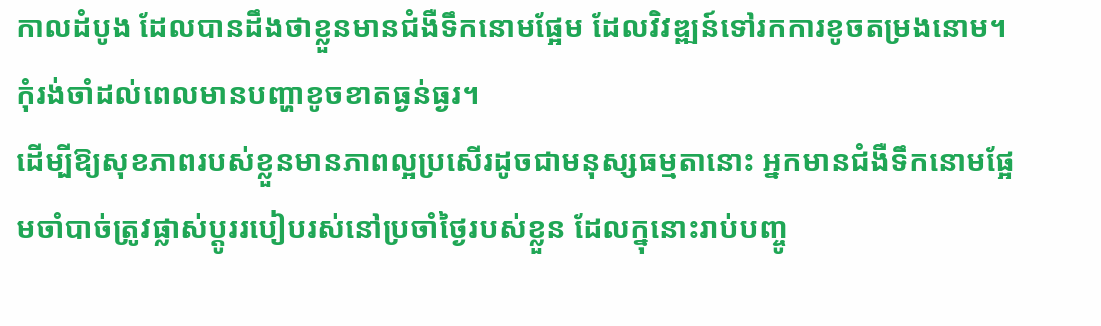កាលដំបូង ដែលបានដឹងថាខ្លួនមានជំងឺទឹកនោមផ្អែម ដែលវិវឌ្ឍន៍ទៅរកការខូចតម្រងនោម។ កុំរង់ចាំដល់ពេលមានបញ្ហាខូចខាតធ្ងន់ធ្ងរ។
ដើម្បីឱ្យសុខភាពរបស់ខ្លួនមានភាពល្អប្រសើរដូចជាមនុស្សធម្មតានោះ អ្នកមានជំងឺទឹកនោមផ្អែមចាំបាច់ត្រូវផ្លាស់ប្ដូររបៀបរស់នៅប្រចាំថ្ងៃរបស់ខ្លួន ដែលក្នុនោះរាប់បញ្ចូ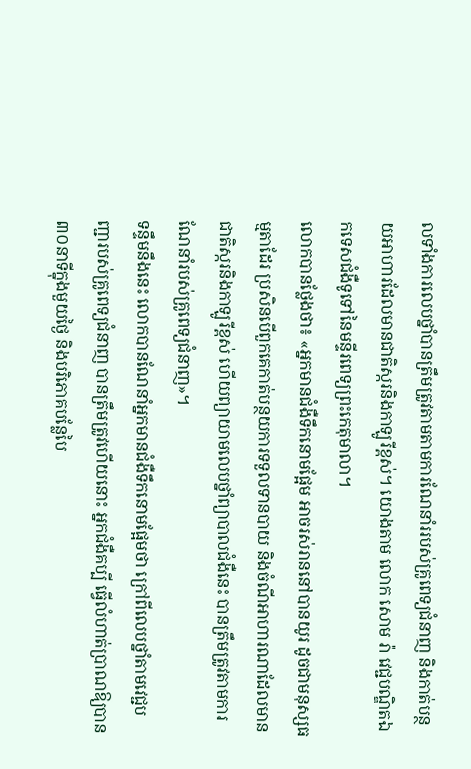លទាំងការលេបថ្នាំបានត្រឹមត្រូវតាមតាមការណែនាំររបស់គ្រូពេទ្យជំនាញ និងកាត់បន្ថយអាហារដែលមានជាតិស្ករនិងកាឡូរីខ្ពស់។ យោងតាម លោក សោម រ៉ា វេជ្ជបណ្ឌិតឯកទេសជំងឺទូទៅនៃមន្ទីរពេទ្យព្រះកេតុមាលា។
លោកបានថ្លែងថា៖ «អ្នកមានជំងឺទឹកនោមផ្អែម អាចរស់រាននៅបានយូរ ដូចជាមនុស្សធម្មតាដែរ ប្រសិនបើពួកគេកាត់បន្ថយការទទួលទានបាយ និងចំណីអាហារណាដែលមានជាតិស្ករនិងកាឡូរីខ្ពស់ ហើយព្យាយាមលេបថ្នាំព្យាបាលជំងឺនេះ បានត្រឹមត្រូវតាមការណែនាំរបស់គ្រូពេទ្យជំនាញ»។
ទន្ទឹមនឹងនេះ លោកបានណែនាំអ្នកមានជំងឺទឹកនោមផ្អែមថា ក្រៅពីលេបថ្នាំតាមវេជ្ជបញ្ជារបស់គ្រូពេទ្យជំនាញ បានត្រឹមត្រូវហើយនោះ អ្នកជំងឺគប្បី ធ្វើលំហាត់ប្រាណឱ្យបាន៣០នាទីក្នុងមួយថ្ងៃ និងបរិភោគបន្លែបៃ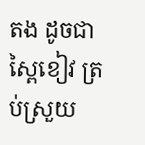តង ដូចជាស្ពៃខៀវ ត្រប់ស្រួយ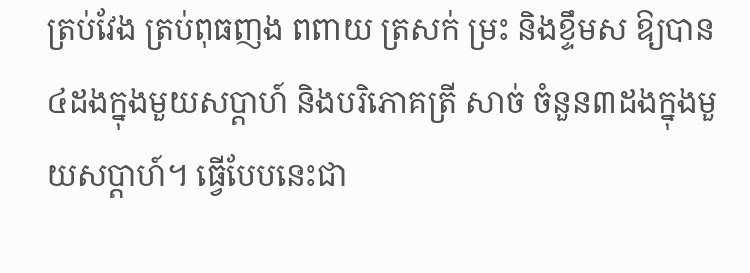ត្រប់វែង ត្រប់ពុធញង ពពាយ ត្រសក់ ម្រះ និងខ្ទឹមស ឱ្យបាន៤ដងក្នុងមួយសប្ដាហ៍ និងបរិភោគត្រី សាច់ ចំនួន៣ដងក្នុងមួយសប្ដាហ៍។ ធ្វើបែបនេះជា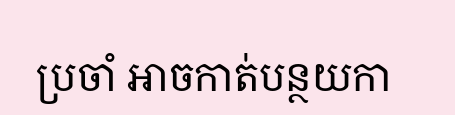ប្រចាំ អាចកាត់បន្ថយកា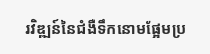រវិឌ្ឍន៍នៃជំងឺទឹកនោមផ្អែមប្រ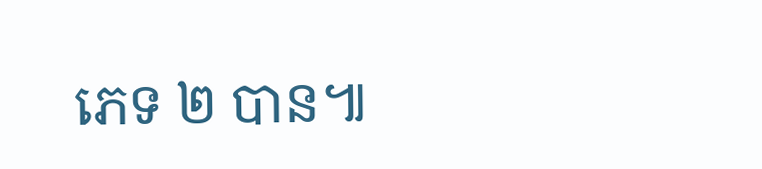ភេទ ២ បាន៕